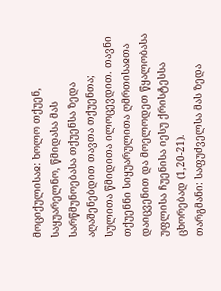მოციქულისაჲ: ხოლო თქუენ, საყუარელნო, წმიდასა მას სარწმუნოებასა თქუენსა ზედა აღაშენებდით თავთა თქუენთა; სულითა წმიდითა ილოცევდით. თავნი თქუენნი სიყუარულითა ღმრთისაჲთა დაიცვენით და მოელოდეთ წყალობასა უფლისა ჩუენისა იესუ ქრისტესსა ცხორებად (1,20-21).
თარგმანი: საფუძველსა მას ზედა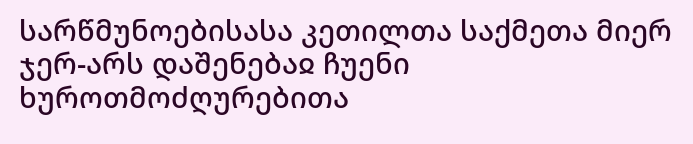სარწმუნოებისასა კეთილთა საქმეთა მიერ ჯერ-არს დაშენებაჲ ჩუენი ხუროთმოძღურებითა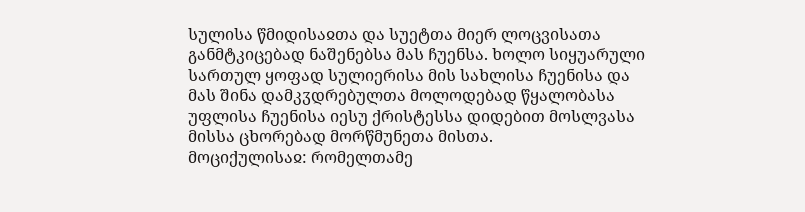სულისა წმიდისაჲთა და სუეტთა მიერ ლოცვისათა განმტკიცებად ნაშენებსა მას ჩუენსა. ხოლო სიყუარული სართულ ყოფად სულიერისა მის სახლისა ჩუენისა და მას შინა დამკჳდრებულთა მოლოდებად წყალობასა უფლისა ჩუენისა იესუ ქრისტესსა დიდებით მოსლვასა მისსა ცხორებად მორწმუნეთა მისთა.
მოციქულისაჲ: რომელთამე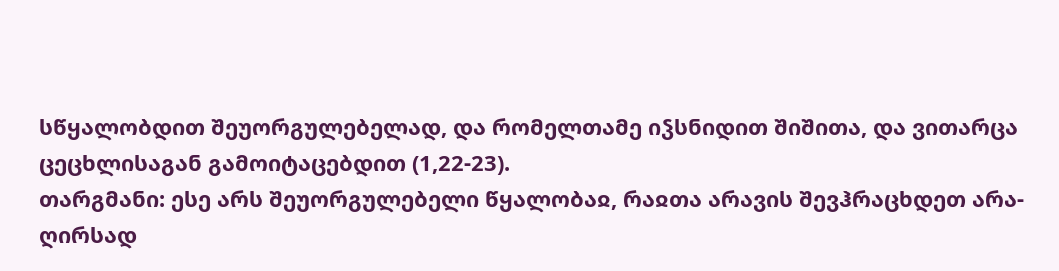სწყალობდით შეუორგულებელად, და რომელთამე იჴსნიდით შიშითა, და ვითარცა ცეცხლისაგან გამოიტაცებდით (1,22-23).
თარგმანი: ესე არს შეუორგულებელი წყალობაჲ, რაჲთა არავის შევჰრაცხდეთ არა-ღირსად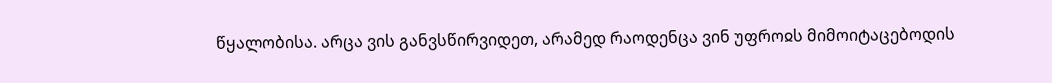წყალობისა. არცა ვის განვსწირვიდეთ, არამედ რაოდენცა ვინ უფროჲს მიმოიტაცებოდის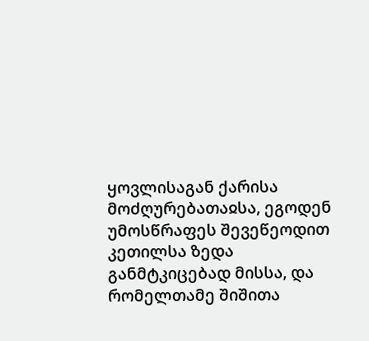ყოვლისაგან ქარისა მოძღურებათაჲსა, ეგოდენ უმოსწრაფეს შევეწეოდით კეთილსა ზედა განმტკიცებად მისსა, და რომელთამე შიშითა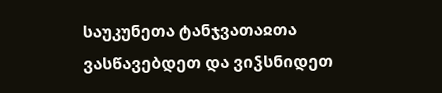საუკუნეთა ტანჯვათაჲთა ვასწავებდეთ და ვიჴსნიდეთ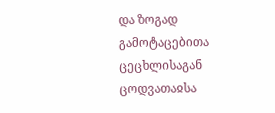და ზოგად გამოტაცებითა ცეცხლისაგან ცოდვათაჲსა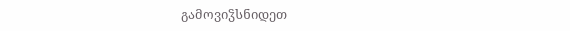გამოვიჴსნიდეთ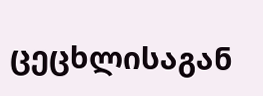ცეცხლისაგან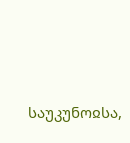საუკუნოჲსა,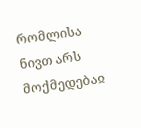რომლისა ნივთ არს მოქმედებაჲ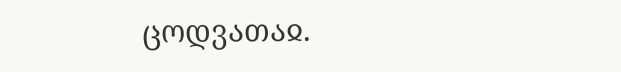ცოდვათაჲ.